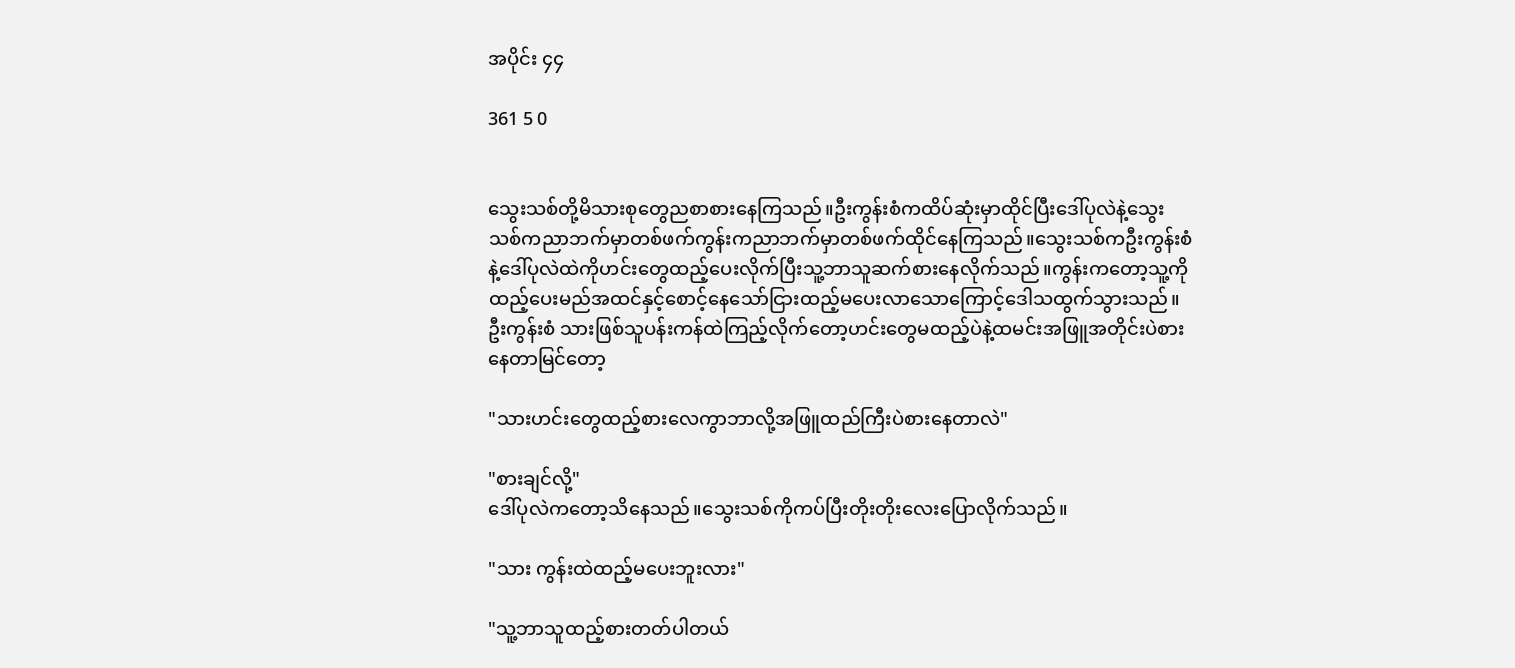အပိုင်း ၄၄

361 5 0


သွေးသစ်တို့မိသားစုတွေညစာစားနေကြသည်။ဦးကွန်းစံကထိပ်ဆုံးမှာထိုင်ပြီးဒေါ်ပုလဲနဲ့သွေးသစ်ကညာဘက်မှာတစ်ဖက်ကွန်းကညာဘက်မှာတစ်ဖက်ထိုင်နေကြသည်။သွေးသစ်ကဦးကွန်းစံနဲ့ဒေါ်ပုလဲထဲကိုဟင်းတွေထည့်ပေးလိုက်ပြီးသူ့ဘာသူဆက်စားနေလိုက်သည်။ကွန်းကတော့သူ့ကိုထည့်ပေးမည်အထင်နှင့်စောင့်နေသော်ငြားထည့်မပေးလာသောကြောင့်ဒေါသထွက်သွားသည်။ဦးကွန်းစံ သားဖြစ်သူပန်းကန်ထဲကြည့်လိုက်တော့ဟင်းတွေမထည့်ပဲနဲ့ထမင်းအဖြူအတိုင်းပဲစားနေတာမြင်တော့

"သားဟင်းတွေထည့်စားလေကွာဘာလို့အဖြူထည်ကြီးပဲစားနေတာလဲ"

"စားချင်လို့"
ဒေါ်ပုလဲကတော့သိနေသည်။သွေးသစ်ကိုကပ်ပြီးတိုးတိုးလေးပြောလိုက်သည်။

"သား ကွန်းထဲထည့်မပေးဘူးလား"

"သူ့ဘာသူထည့်စားတတ်ပါတယ်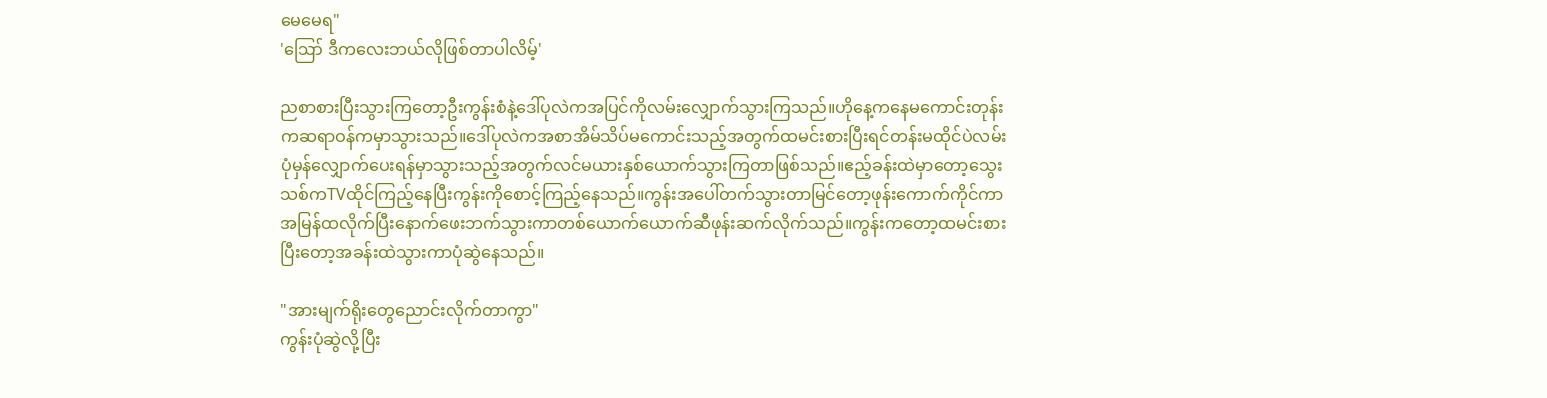မေမေရ"
'ဪ ဒီကလေးဘယ်လိုဖြစ်တာပါလိမ့်'

ညစာစားပြီးသွားကြတော့ဦးကွန်းစံနဲ့ဒေါ်ပုလဲကအပြင်ကိုလမ်းလျှောက်သွားကြသည်။ဟိုနေ့ကနေမကောင်းတုန်းကဆရာဝန်ကမှာသွားသည်။ဒေါ်ပုလဲကအစာအိမ်သိပ်မကောင်းသည့်အတွက်ထမင်းစားပြီးရင်တန်းမထိုင်ပဲလမ်းပုံမှန်လျှောက်ပေးရန်မှာသွားသည့်အတွက်လင်မယားနှစ်ယောက်သွားကြတာဖြစ်သည်။ဧည့်ခန်းထဲမှာတော့သွေးသစ်ကTVထိုင်ကြည့်နေပြီးကွန်းကိုစောင့်ကြည့်နေသည်။ကွန်းအပေါ်တက်သွားတာမြင်တော့ဖုန်းကောက်ကိုင်ကာအမြန်ထလိုက်ပြီးနောက်ဖေးဘက်သွားကာတစ်ယောက်ယောက်ဆီဖုန်းဆက်လိုက်သည်။ကွန်းကတော့ထမင်းစားပြီးတော့အခန်းထဲသွားကာပုံဆွဲနေသည်။

"အားမျက်ရိုးတွေညောင်းလိုက်တာကွာ"
ကွန်းပုံဆွဲလို့ပြီး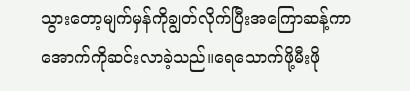သွားတော့မျက်မှန်ကိုချွတ်လိုက်ပြီးအကြောဆန့်ကာအောက်ကိုဆင်းလာခဲ့သည်။ရေသောက်ဖို့မီး‌ဖို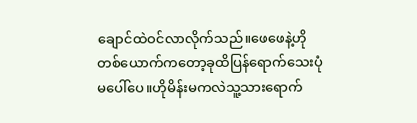ချောင်ထဲဝင်လာလိုက်သည်။ဖေဖေနဲ့ဟိုတစ်ယောက်ကတော့ခုထိပြန်ရောက်သေးပုံမပေါ်ပေ။ဟိုမိန်းမကလဲသူ့သားရောက်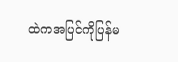ထဲကအပြင်ကိုပြန်မ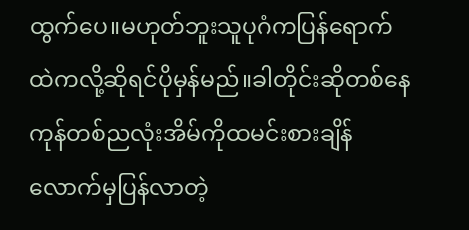ထွက်ပေ။မဟုတ်ဘူးသူပုဂံကပြန်ရောက်ထဲကလို့ဆိုရင်ပိုမှန်မည်။ခါတိုင်းဆိုတစ်နေကုန်တစ်ညလုံးအိမ်ကိုထမင်းစားချိန်လောက်မှပြန်လာတဲ့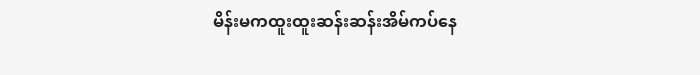မိန်းမကထူးထူးဆန်းဆန်းအိမ်ကပ်နေ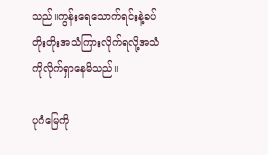သည်။ကွန်းရေသောက်ရင်းနဲ့ခပ်တိုးတိုးအသံကြားလိုက်ရလို့အသံကိုလိုက်ရှာနေမိသည်။

ပုဂံမြေကို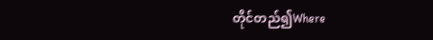တိုင်တည်၍Where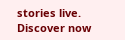stories live. Discover now